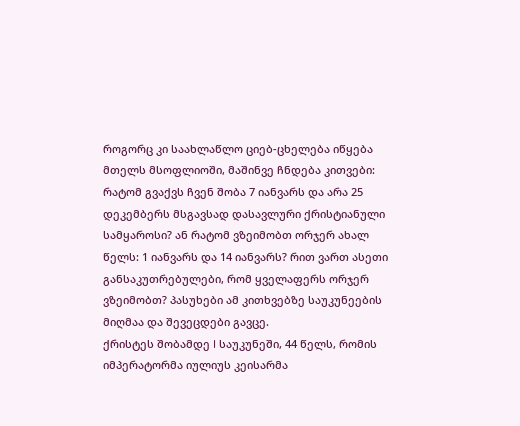როგორც კი საახლაწლო ციებ-ცხელება იწყება მთელს მსოფლიოში, მაშინვე ჩნდება კითვები: რატომ გვაქვს ჩვენ შობა 7 იანვარს და არა 25 დეკემბერს მსგავსად დასავლური ქრისტიანული სამყაროსი? ან რატომ ვზეიმობთ ორჯერ ახალ წელს: 1 იანვარს და 14 იანვარს? რით ვართ ასეთი განსაკუთრებულები, რომ ყველაფერს ორჯერ ვზეიმობთ? პასუხები ამ კითხვებზე საუკუნეების მიღმაა და შევეცდები გავცე.
ქრისტეს შობამდე I საუკუნეში, 44 წელს, რომის იმპერატორმა იულიუს კეისარმა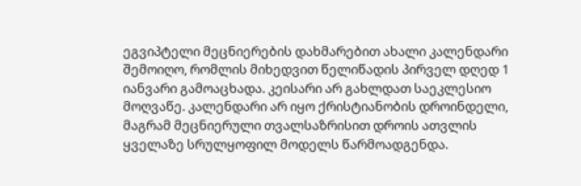ეგვიპტელი მეცნიერების დახმარებით ახალი კალენდარი შემოიღო, რომლის მიხედვით წელიწადის პირველ დღედ 1 იანვარი გამოაცხადა. კეისარი არ გახლდათ საეკლესიო მოღვაწე. კალენდარი არ იყო ქრისტიანობის დროინდელი, მაგრამ მეცნიერული თვალსაზრისით დროის ათვლის ყველაზე სრულყოფილ მოდელს წარმოადგენდა.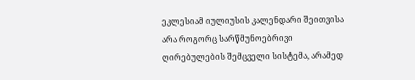ეკლესიამ იულიუსის კალენდარი შეითვისა არა როგორც სარწმუნოებრივი ღირებულების შემცველი სისტემა, არამედ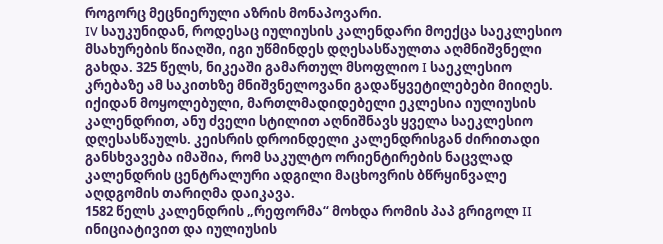როგორც მეცნიერული აზრის მონაპოვარი.
IV საუკუნიდან, როდესაც იულიუსის კალენდარი მოექცა საეკლესიო მსახურების წიაღში, იგი უწმინდეს დღესასწაულთა აღმნიშვნელი გახდა. 325 წელს, ნიკეაში გამართულ მსოფლიო I საეკლესიო კრებაზე ამ საკითხზე მნიშვნელოვანი გადაწყვეტილებები მიიღეს. იქიდან მოყოლებული, მართლმადიდებელი ეკლესია იულიუსის კალენდრით, ანუ ძველი სტილით აღნიშნავს ყველა საეკლესიო დღესასწაულს. კეისრის დროინდელი კალენდრისგან ძირითადი განსხვავება იმაშია, რომ საკულტო ორიენტირების ნაცვლად კალენდრის ცენტრალური ადგილი მაცხოვრის ბწრყინვალე აღდგომის თარიღმა დაიკავა.
1582 წელს კალენდრის „რეფორმა“ მოხდა რომის პაპ გრიგოლ II ინიციატივით და იულიუსის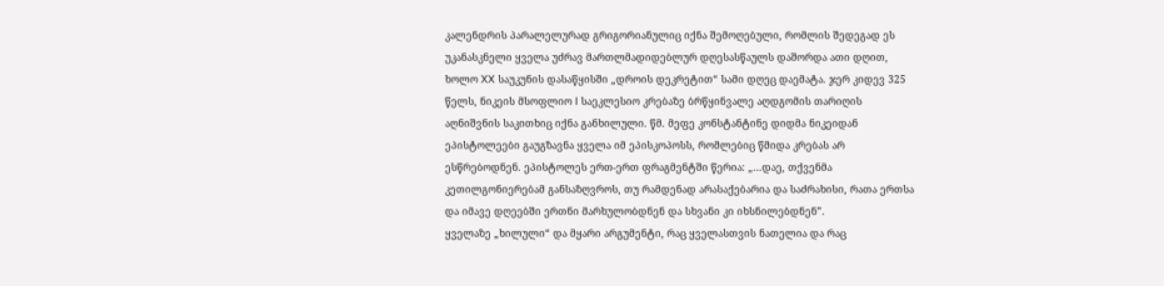კალენდრის პარალელურად გრიგორიანულიც იქნა შემოღებული, რომლის შედეგად ეს უკანასკნელი ყველა უძრავ მართლმადიდებლურ დღესასწაულს დაშორდა ათი დღით, ხოლო XX საუკუნის დასაწყისში „დროის დეკრეტით“ სამი დღეც დაემატა. ჯერ კიდევ 325 წელს, ნიკეის მსოფლიო I საეკლესიო კრებაზე ბრწყინვალე აღდგომის თარიღის აღნიშვნის საკითხიც იქნა განხილული. წმ. მეფე კონსტანტინე დიდმა ნიკეიდან ეპისტოლეები გაუგზავნა ყველა იმ ეპისკოპოსს, რომლებიც წმიდა კრებას არ ესწრებოდნენ. ეპისტოლეს ერთ-ერთ ფრაგმენტში წერია: „...დაე, თქვენმა კეთილგონიერებამ განსაზღვროს, თუ რამდენად არასაქებარია და საძრახისი, რათა ერთსა და იმავე დღეებში ერთნი მარხულობდნენ და სხვანი კი იხსნილებდნენ”.
ყველაზე „ხილული“ და მყარი არგუმენტი, რაც ყველასთვის ნათელია და რაც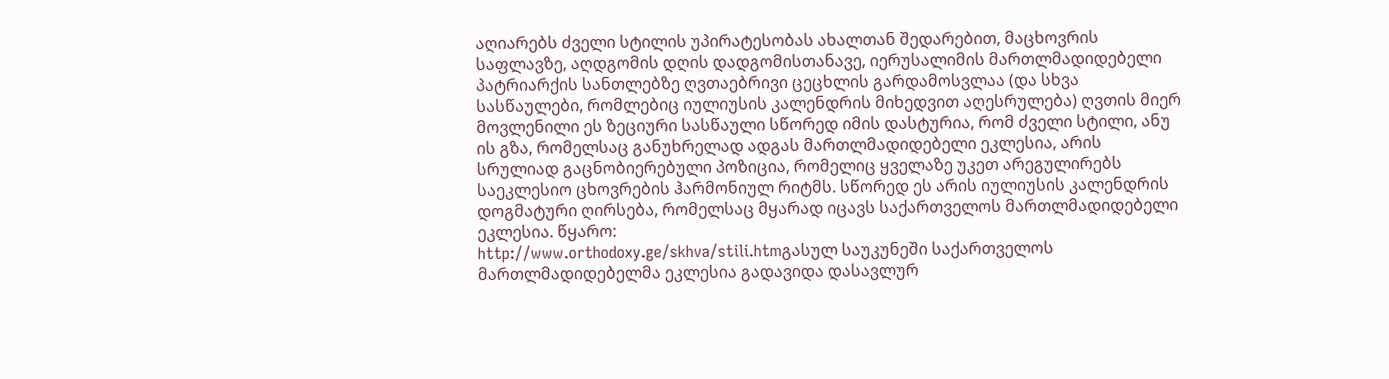აღიარებს ძველი სტილის უპირატესობას ახალთან შედარებით, მაცხოვრის საფლავზე, აღდგომის დღის დადგომისთანავე, იერუსალიმის მართლმადიდებელი პატრიარქის სანთლებზე ღვთაებრივი ცეცხლის გარდამოსვლაა (და სხვა სასწაულები, რომლებიც იულიუსის კალენდრის მიხედვით აღესრულება) ღვთის მიერ მოვლენილი ეს ზეციური სასწაული სწორედ იმის დასტურია, რომ ძველი სტილი, ანუ ის გზა, რომელსაც განუხრელად ადგას მართლმადიდებელი ეკლესია, არის სრულიად გაცნობიერებული პოზიცია, რომელიც ყველაზე უკეთ არეგულირებს საეკლესიო ცხოვრების ჰარმონიულ რიტმს. სწორედ ეს არის იულიუსის კალენდრის დოგმატური ღირსება, რომელსაც მყარად იცავს საქართველოს მართლმადიდებელი ეკლესია. წყარო:
http://www.orthodoxy.ge/skhva/stili.htmგასულ საუკუნეში საქართველოს მართლმადიდებელმა ეკლესია გადავიდა დასავლურ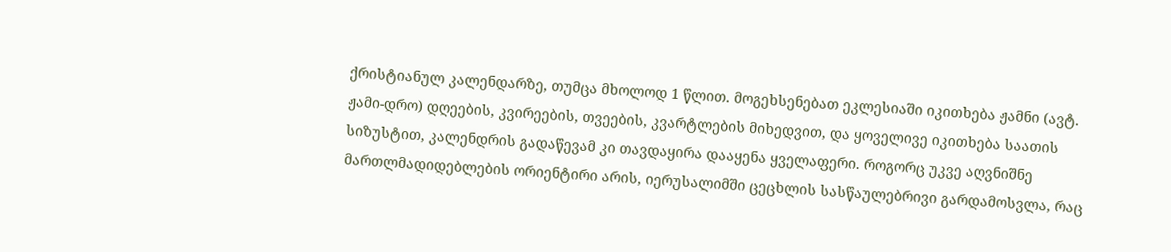ქრისტიანულ კალენდარზე, თუმცა მხოლოდ 1 წლით. მოგეხსენებათ ეკლესიაში იკითხება ჟამნი (ავტ. ჟამი-დრო) დღეების, კვირეების, თვეების, კვარტლების მიხედვით, და ყოველივე იკითხება საათის სიზუსტით, კალენდრის გადაწევამ კი თავდაყირა დააყენა ყველაფერი. როგორც უკვე აღვნიშნე მართლმადიდებლების ორიენტირი არის, იერუსალიმში ცეცხლის სასწაულებრივი გარდამოსვლა, რაც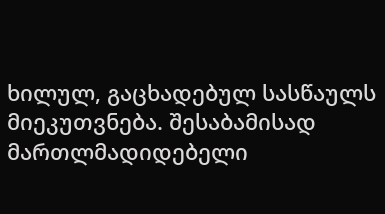ხილულ, გაცხადებულ სასწაულს მიეკუთვნება. შესაბამისად მართლმადიდებელი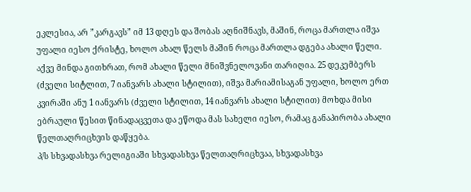ეკლესია, არ ”კარგავს” იმ 13 დღეს და შობას აღნიშნავს, მაშინ, როცა მართლა იშვა უფალი იესო ქრისტე, ხოლო ახალ წელს მაშინ როცა მართლა დგება ახალი წელი.
აქვე მინდა გითხრათ, რომ ახალი წელი მნიშვნელოვანი თარიღია. 25 დეკემბერს (ძველი სიტლით, 7 იანვარს ახალი სტილით), იშვა მარიამისაგან უფალი, ხოლო ერთ კვირაში ანუ 1 იანვარს (ძველი სტილით, 14 იანვარს ახალი სტილით) მოხდა მისი ებრაული წესით წინადაცვეთა და ეწოდა მას სახელი იესო, რამაც განაპირობა ახალი წელთაღრიცხვის დაწყება.
პ/ს სხვადასხვა რელიგიაში სხვადასხვა წელთაღრიცხვაა, სხვადასხვა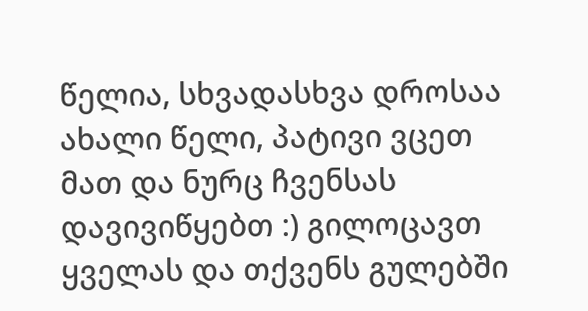წელია, სხვადასხვა დროსაა ახალი წელი, პატივი ვცეთ მათ და ნურც ჩვენსას დავივიწყებთ :) გილოცავთ ყველას და თქვენს გულებში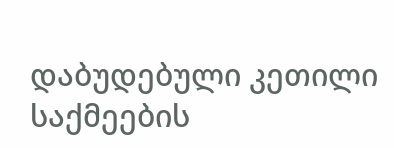დაბუდებული კეთილი საქმეების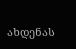ახდენას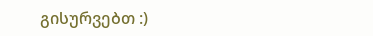გისურვებთ :)